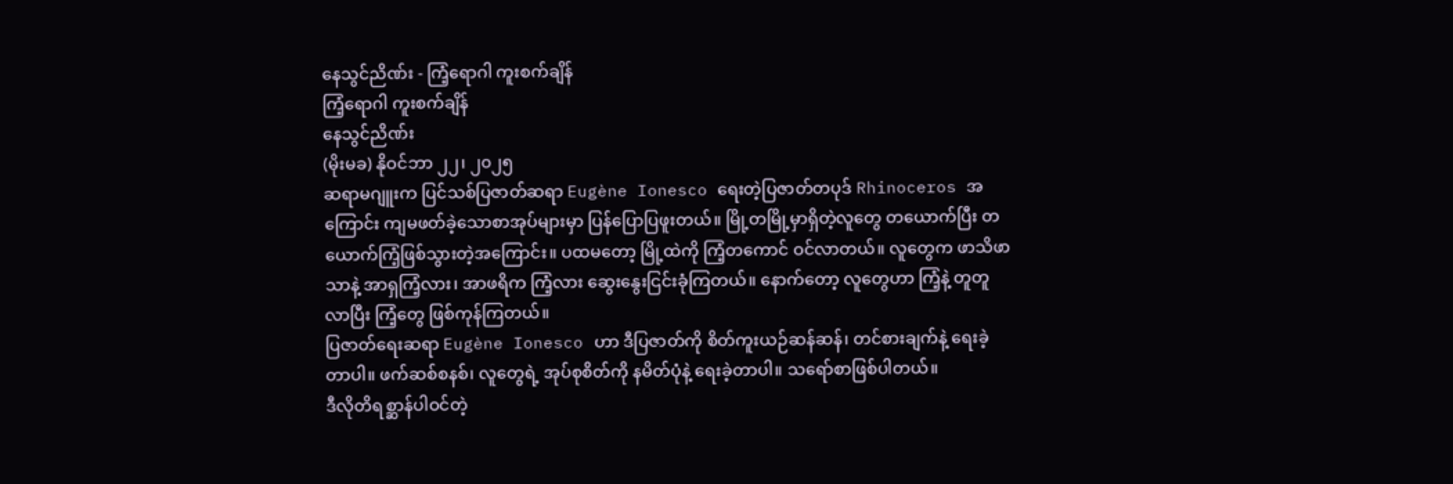နေသွင်ညိဏ်း - ကြံ့ရောဂါ ကူးစက်ချိန်
ကြံ့ရောဂါ ကူးစက်ချိန်
နေသွင်ညိဏ်း
(မိုးမခ) နိုဝင်ဘာ ၂၂၊ ၂၀၂၅
ဆရာမဂျူးက ပြင်သစ်ပြဇာတ်ဆရာ Eugène Ionesco ရေးတဲ့ပြဇာတ်တပုဒ် Rhinoceros အကြောင်း ကျမဖတ်ခဲ့သောစာအုပ်များမှာ ပြန်ပြောပြဖူးတယ်။ မြို့တမြို့မှာရှိတဲ့လူတွေ တယောက်ပြီး တယောက်ကြံ့ဖြစ်သွားတဲ့အကြောင်း။ ပထမတော့ မြို့ထဲကို ကြံ့တကောင် ဝင်လာတယ်။ လူတွေက ဖာသိဖာသာနဲ့ အာရှကြံ့လား၊ အာဖရိက ကြံ့လား ဆွေးနွေးငြင်းခုံကြတယ်။ နောက်တော့ လူတွေဟာ ကြံ့နဲ့ တူတူလာပြီး ကြံ့တွေ ဖြစ်ကုန်ကြတယ်။
ပြဇာတ်ရေးဆရာ Eugène Ionesco ဟာ ဒီပြဇာတ်ကို စိတ်ကူးယဉ်ဆန်ဆန်၊ တင်စားချက်နဲ့ ရေးခဲ့တာပါ။ ဖက်ဆစ်စနစ်၊ လူတွေရဲ့ အုပ်စုစိတ်ကို နမိတ်ပုံနဲ့ ရေးခဲ့တာပါ။ သရော်စာဖြစ်ပါတယ်။
ဒီလိုတိရစ္ဆာန်ပါဝင်တဲ့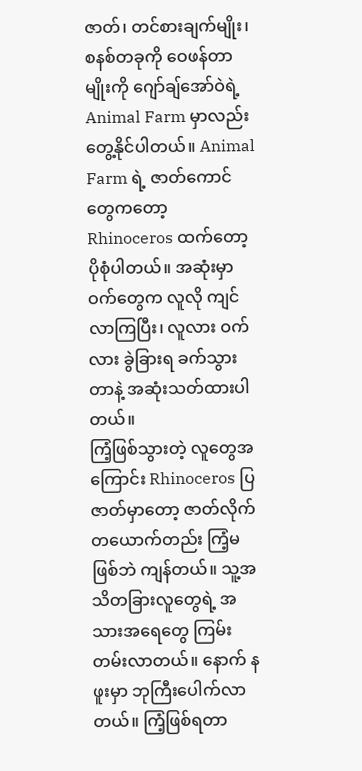ဇာတ်၊ တင်စားချက်မျိုး၊ စနစ်တခုကို ဝေဖန်တာမျိုးကို ဂျော်ချ်အော်ဝဲရဲ့ Animal Farm မှာလည်း တွေ့နိုင်ပါတယ်။ Animal Farm ရဲ့ ဇာတ်ကောင်တွေကတော့ Rhinoceros ထက်တော့ ပိုစုံပါတယ်။ အဆုံးမှာ ဝက်တွေက လူလို ကျင်လာကြပြီး၊ လူလား ဝက်လား ခွဲခြားရ ခက်သွားတာနဲ့ အဆုံးသတ်ထားပါတယ်။
ကြံ့ဖြစ်သွားတဲ့ လူတွေအကြောင်း Rhinoceros ပြဇာတ်မှာတော့ ဇာတ်လိုက်တယောက်တည်း ကြံ့မဖြစ်ဘဲ ကျန်တယ်။ သူ့အသိတခြားလူတွေရဲ့ အသားအရေတွေ ကြမ်းတမ်းလာတယ်။ နောက် နဖူးမှာ ဘုကြီးပေါက်လာတယ်။ ကြံ့ဖြစ်ရတာ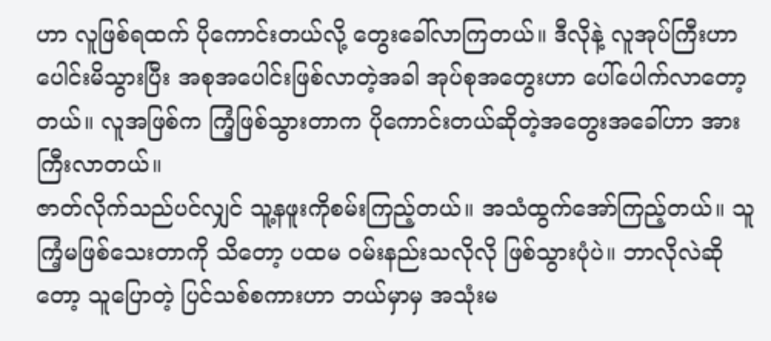ဟာ လူဖြစ်ရထက် ပိုကောင်းတယ်လို့ တွေးခေါ်လာကြတယ်။ ဒီလိုနဲ့ လူအုပ်ကြီးဟာ ပေါင်းမိသွားပြီး အစုအပေါင်းဖြစ်လာတဲ့အခါ အုပ်စုအတွေးဟာ ပေါ်ပေါက်လာတော့တယ်။ လူအဖြစ်က ကြံ့ဖြစ်သွားတာက ပိုကောင်းတယ်ဆိုတဲ့အတွေးအခေါ်ဟာ အားကြီးလာတယ်။
ဇာတ်လိုက်သည်ပင်လျှင် သူ့နဖူးကိုစမ်းကြည့်တယ်။ အသံထွက်အော်ကြည့်တယ်။ သူ ကြံ့မဖြစ်သေးတာကို သိတော့ ပထမ ဝမ်းနည်းသလိုလို ဖြစ်သွားပုံပဲ။ ဘာလိုလဲဆိုတော့ သူပြောတဲ့ ပြင်သစ်စကားဟာ ဘယ်မှာမှ အသုံးမ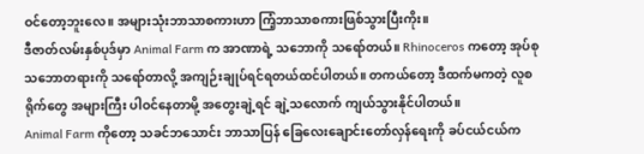ဝင်တော့ဘူးလေ။ အများသုံးဘာသာစကားဟာ ကြံ့ဘာသာစကားဖြစ်သွားပြီးကိုး။
ဒီဇာတ်လမ်းနှစ်ပုဒ်မှာ Animal Farm က အာဏာရဲ့ သဘောကို သရော်တယ်။ Rhinoceros ကတော့ အုပ်စုသဘောတရားကို သရော်တာလို့ အကျဉ်းချုပ်ရင်ရတယ်ထင်ပါတယ်။ တကယ်တော့ ဒီထက်မကတဲ့ လူစရိုက်တွေ အများကြီး ပါဝင်နေတာမို့ အတွေးချဲ့ရင် ချဲ့သလောက် ကျယ်သွားနိုင်ပါတယ်။
Animal Farm ကိုတော့ သခင်ဘသောင်း ဘာသာပြန် ခြေလေးချောင်းတော်လှန်ရေးကို ခပ်ငယ်ငယ်က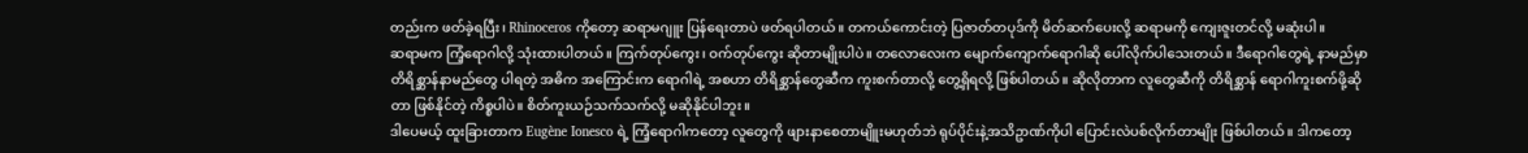တည်းက ဖတ်ခဲ့ရပြီး၊ Rhinoceros ကိုတော့ ဆရာမဂျူး ပြန်ရေးတာပဲ ဖတ်ရပါတယ်။ တကယ်ကောင်းတဲ့ ပြဇာတ်တပုဒ်ကို မိတ်ဆက်ပေးလို့ ဆရာမကို ကျေးဇူးတင်လို့ မဆုံးပါ။
ဆရာမက ကြံ့ရောဂါလို့ သုံးထားပါတယ်။ ကြက်တုပ်ကွေး၊ ဝက်တုပ်ကွေး ဆိုတာမျိုးပါပဲ။ တလောလေးက မျောက်ကျောက်ရောဂါဆို ပေါ်လိုက်ပါသေးတယ်။ ဒီရောဂါတွေရဲ့ နာမည်မှာ တိရိစ္ဆာန်နာမည်တွေ ပါရတဲ့ အဓိက အကြောင်းက ရောဂါရဲ့ အစဟာ တိရိစ္ဆာန်တွေဆီက ကူးစက်တာလို့ တွေ့ရှိရလို့ ဖြစ်ပါတယ်။ ဆိုလိုတာက လူတွေဆီကို တိရိစ္ဆာန် ရောဂါကူးစက်ဖို့ဆိုတာ ဖြစ်နိုင်တဲ့ ကိစ္စပါပဲ။ စိတ်ကူးယဉ်သက်သက်လို့ မဆိုနိုင်ပါဘူး။
ဒါပေမယ့် ထူးခြားတာက Eugène Ionesco ရဲ့ ကြံ့ရောဂါကတော့ လူတွေကို ဖျားနာစေတာမျိူးမဟုတ်ဘဲ ရုပ်ပိုင်းနဲ့အသိဥာဏ်ကိုပါ ပြောင်းလဲပစ်လိုက်တာမျိုး ဖြစ်ပါတယ်။ ဒါကတော့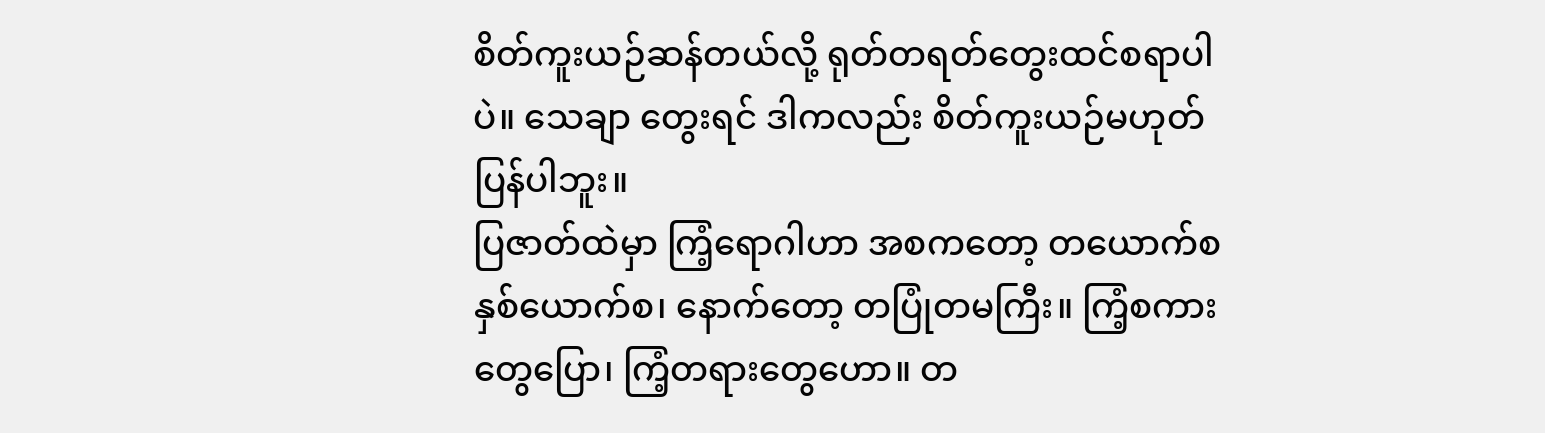စိတ်ကူးယဉ်ဆန်တယ်လို့ ရုတ်တရတ်တွေးထင်စရာပါပဲ။ သေချာ တွေးရင် ဒါကလည်း စိတ်ကူးယဉ်မဟုတ်ပြန်ပါဘူး။
ပြဇာတ်ထဲမှာ ကြံ့ရောဂါဟာ အစကတော့ တယောက်စ နှစ်ယောက်စ၊ နောက်တော့ တပြုံတမကြီး။ ကြံ့စကားတွေပြော၊ ကြံ့တရားတွေဟော။ တ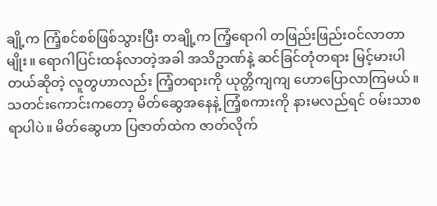ချို့က ကြံ့စင်စစ်ဖြစ်သွားပြီး တချို့က ကြံ့ရောဂါ တဖြည်းဖြည်းဝင်လာတာမျိုး။ ရောဂါပြင်းထန်လာတဲ့အခါ အသိဥာဏ်နဲ့ ဆင်ခြင်တုံတရား မြင့်မားပါတယ်ဆိုတဲ့ လူတွဟာလည်း ကြံ့တရားကို ယုတ္တိကျကျ ဟောပြောလာကြမယ်။
သတင်းကောင်းကတော့ မိတ်ဆွေအနေနဲ့ ကြံ့စကားကို နားမလည်ရင် ဝမ်းသာစရာပါပဲ။ မိတ်ဆွေဟာ ပြဇာတ်ထဲက ဇာတ်လိုက်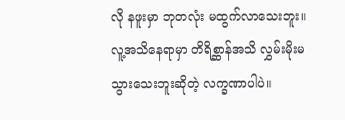လို နဖူးမှာ ဘုတလုံး မထွက်လာသေးဘူး။ လူ့အသိနေရာမှာ တိရိစ္ဆာန်အသိ လွှမ်းမိုးမသွားသေးဘူးဆိုတဲ့ လက္ခဏာပါပဲ။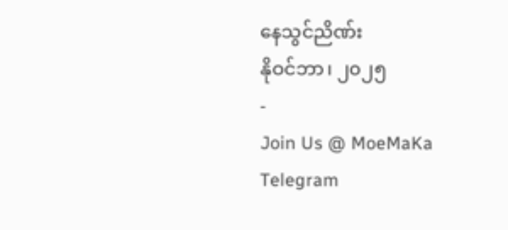နေသွင်ညိဏ်း
နိုဝင်ဘာ၊ ၂၀၂၅
-
Join Us @ MoeMaKa Telegram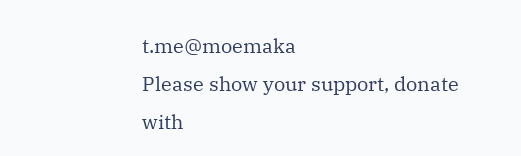t.me@moemaka
Please show your support, donate with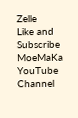Zelle
Like and Subscribe MoeMaKa YouTube Channel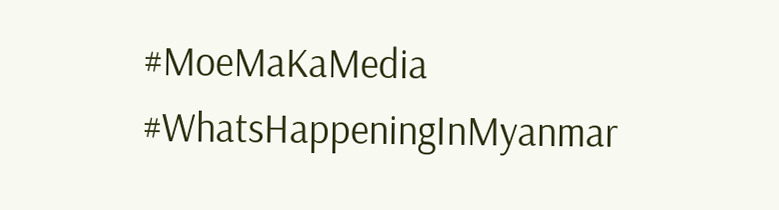#MoeMaKaMedia
#WhatsHappeningInMyanmar